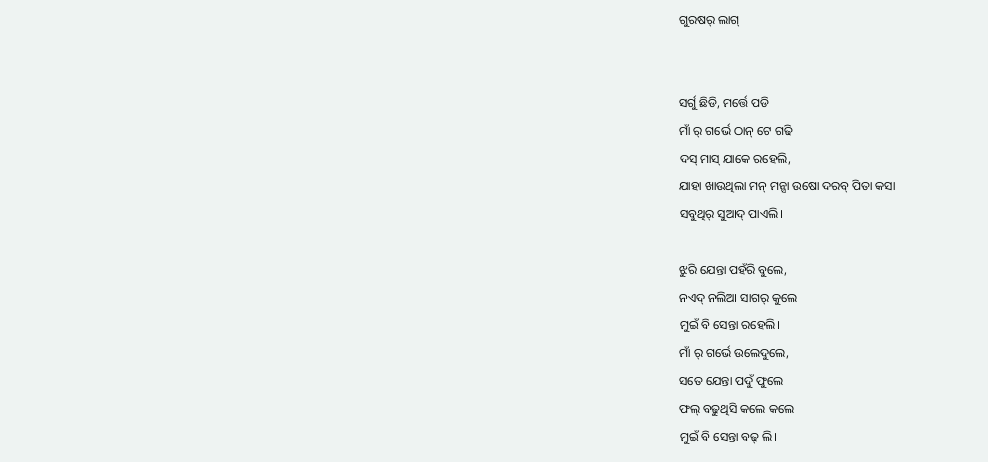ଗୁରଷର୍ ଲାଗ୍


ସର୍ଗୁ ଛିଡି, ମର୍ତ୍ତେ ପଡି
ମାଁ ର୍ ଗର୍ଭେ ଠାନ୍ ଟେ ଗଢି
ଦସ୍ ମାସ୍ ଯାକେ ରହେଲି,
ଯାହା ଖାଉଥିଲା ମନ୍ ମନ୍ସା ଉଷୋ ଦରବ୍ ପିତା କସା
ସବୁଥିର୍ ସୁଆଦ୍ ପାଏଲି।

ଝୁରି ଯେନ୍ତା ପହଁରି ବୁଲେ,
ନଏଦ୍ ନଲିଆ ସାଗର୍ କୁଲେ
ମୁଇଁ ବି ସେନ୍ତା ରହେଲି।
ମାଁ ର୍ ଗର୍ଭେ ଉଲେଦୁଲେ,
ସତେ ଯେନ୍ତା ପଦୁଁ ଫୁଲେ
ଫଲ୍ ବଢୁଥିସି କଲେ କଲେ
ମୁଇଁ ବି ସେନ୍ତା ବଢ୍ ଲି।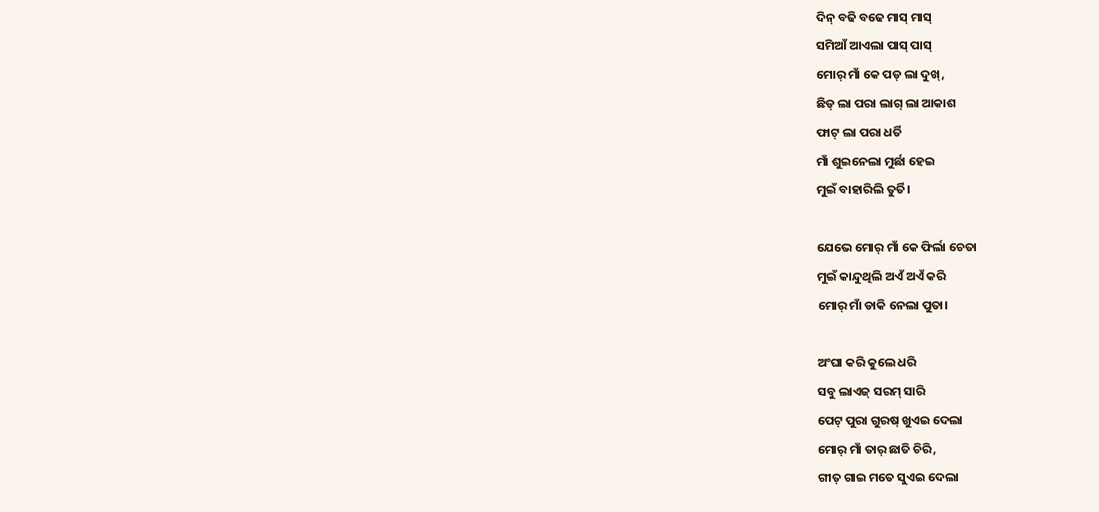ଦିନ୍ ବଢି ବଢେ ମାସ୍ ମାସ୍
ସମିଆଁ ଆଏଲା ପାସ୍ ପାସ୍
ମୋର୍ ମାଁ କେ ପଡ୍ ଲା ଦୁଖ୍,
ଛିଡ୍ ଲା ପରା ଲାଗ୍ ଲା ଆକାଶ
ଫାଟ୍ ଲା ପରା ଧର୍ତି
ମାଁ ଶୁଇନେଲା ମୁର୍ଛା ହେଇ
ମୁଇଁ ବାହାରିଲି ତୁର୍ତି।

ଯେଭେ ମୋର୍ ମାଁ କେ ଫିର୍ଲା ଚେତା
ମୁଇଁ କାନ୍ଦୁଥିଲି ଅଏଁ ଅଏଁ କରି
ମୋର୍ ମାଁ ଡାକି ନେଲା ପୁତା।

ଅଂଘା କରି କୁଲେ ଧରି
ସବୁ ଲାଏଜ୍ ସରମ୍ ସାରି
ପେଟ୍ ପୁରା ଗୁରଷ୍ ଖୁଏଇ ଦେଲା
ମୋର୍ ମାଁ ତାର୍ ଛାତି ଚିରି,
ଗୀତ୍ ଗାଇ ମତେ ସୁଏଇ ଦେଲା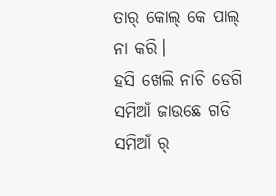ତାର୍ କୋଲ୍ କେ ପାଲ୍ ନା କରି।
ହସି ଖେଲି ନାଚି ଡେଗି
ସମିଆଁ ଜାଉଛେ ଗଡି
ସମିଆଁ ର୍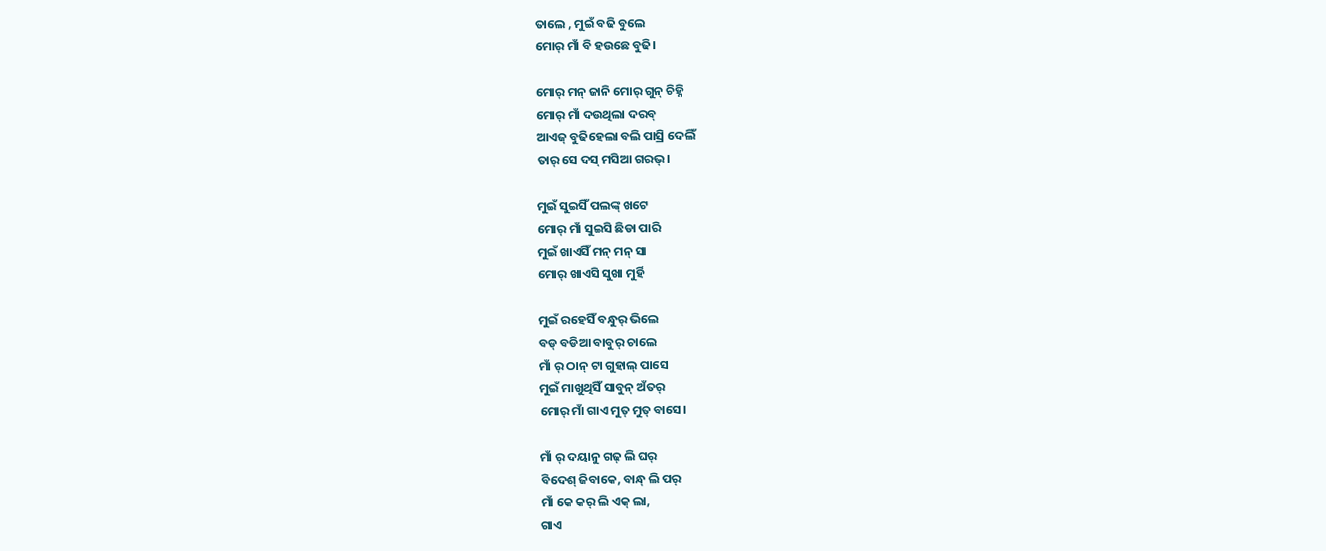ତାଲେ , ମୁଇଁ ବଢି ବୁଲେ
ମୋର୍ ମାଁ ବି ହଉଛେ ବୁଢି।

ମୋର୍ ମନ୍ ଜାନି ମୋର୍ ଗୁନ୍ ଚିହ୍ନି
ମୋର୍ ମାଁ ଦଉଥିଲା ଦରବ୍
ଆଏଜ୍ ବୁଢିହେଲା ବଲି ପାସ୍ରି ଦେଲିଁ
ତାର୍ ସେ ଦସ୍ ମସିଆ ଗରଭ୍।

ମୁଇଁ ସୁଇସିଁ ପଲଙ୍କ୍ ଖଟେ
ମୋର୍ ମାଁ ସୁଇସି ଛିଡା ପାରି
ମୁଇଁ ଖାଏସିଁ ମନ୍ ମନ୍ ସା
ମୋର୍ ଖାଏସି ସୁଖା ମୁର୍ହି

ମୁଇଁ ରହେସିଁ ବନ୍ଧୁର୍ ଭିଲେ
ବଡ୍ ବଡିଆ ବାବୁର୍ ଚାଲେ
ମାଁ ର୍ ଠାନ୍ ଟା ଗୁହାଲ୍ ପାସେ
ମୁଇଁ ମାଖୁଥିସିଁ ସାବୁନ୍ ଅଁତର୍
ମୋର୍ ମାଁ ଗାଏ ମୁତ୍ ମୁତ୍ ବାସେ।

ମାଁ ର୍ ଦୟାନୁ ଗଢ୍ ଲି ଘର୍
ବିଦେଶ୍ ଜିବାକେ, ବାନ୍ଧ୍ ଲି ପର୍
ମାଁ କେ କର୍ ଲି ଏକ୍ ଲା,
ଗାଏ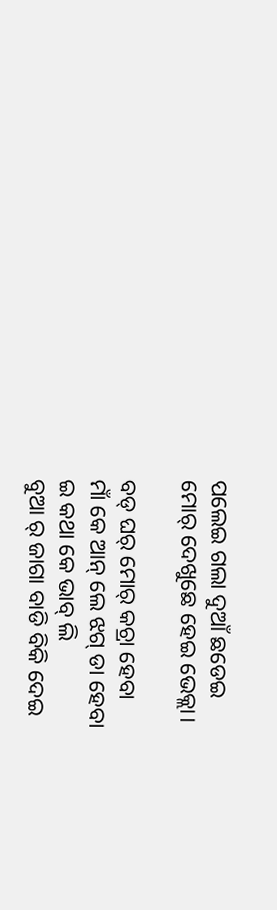ପଲେଇ ଗଲା ଦୁଆଁ ଛଡେଇ
ମୋର୍ ଦେଖୁଛେ ହେଇ ଭେକ୍ଲା।

ବଡ୍ ଘର୍ ମୋର୍ କଚ୍ରା ହେବା
ମାଁ କେ ଆନ୍ ଲେ ଝଗ୍ ଡା ହେବା
ଇ କଥା କେ ଭାବ୍ ଲି
ବୁଆ ର୍ ଜାଗା ବାଡି ବିକି ଦେଇ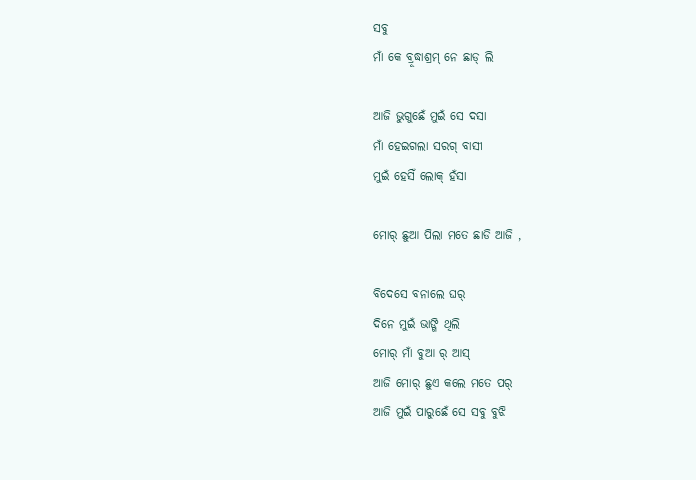ସବୁ
ମାଁ କେ ବ୍ରୂଦ୍ଧାଶ୍ରମ୍ ନେ ଛାଡ୍ ଲି

ଆଜି ଭୁଗୁଛେଁ ମୁଇଁ ସେ ଦସା
ମାଁ ହେଇଗଲା ସରଗ୍ ବାସୀ
ମୁଇଁ ହେସିଁ ଲୋକ୍ ହଁସା

ମୋର୍ ଛୁଆ ପିଲା ମତେ ଛାଡି ଆଜି ,

ବିଦେସେ ବନାଲେ ଘର୍
ଦିନେ ମୁଇଁ ଭାଙ୍ଗି ଥିଲି
ମୋର୍ ମାଁ ବୁଆ ର୍ ଆସ୍
ଆଜି ମୋର୍ ଛୁଏ କଲେ ମତେ ପର୍
ଆଜି ମୁଇଁ ପାରୁଛେଁ ସେ ସବୁ ବୁଝି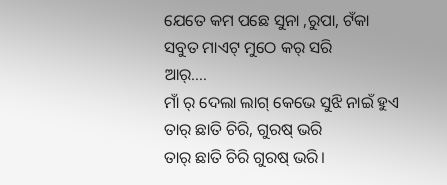ଯେତେ କମ ପଛେ ସୁନା ,ରୁପା, ଟଁକା
ସବୁତ ମାଏଟ୍ ମୁଠେ କର୍ ସରି
ଆର୍….
ମାଁ ର୍ ଦେଲା ଲାଗ୍ କେଭେ ସୁଝି ନାଇଁ ହୁଏ
ତାର୍ ଛାତି ଚିରି, ଗୁରଷ୍ ଭରି
ତାର୍ ଛାତି ଚିରି ଗୁରଷ୍ ଭରି।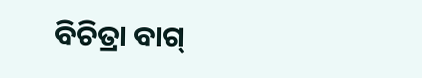ବିଚିତ୍ରା ବାଗ୍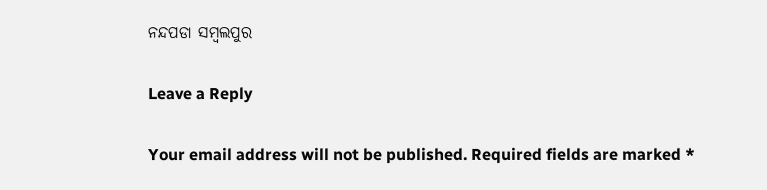ନନ୍ଦପଡା ସମ୍ବଲପୁର

Leave a Reply

Your email address will not be published. Required fields are marked *